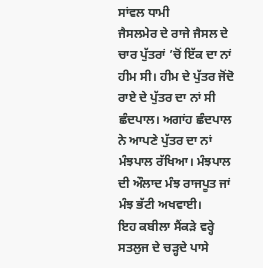ਸਾਂਵਲ ਧਾਮੀ
ਜੈਸਲਮੇਰ ਦੇ ਰਾਜੇ ਜੈਸਲ ਦੇ ਚਾਰ ਪੁੱਤਰਾਂ ’ਚੋਂ ਇੱਕ ਦਾ ਨਾਂ ਹੀਮ ਸੀ। ਹੀਮ ਦੇ ਪੁੱਤਰ ਜੋਂਦੋ ਰਾਏ ਦੇ ਪੁੱਤਰ ਦਾ ਨਾਂ ਸੀ ਛੰਦਪਾਲ। ਅਗਾਂਹ ਛੰਦਪਾਲ ਨੇ ਆਪਣੇ ਪੁੱਤਰ ਦਾ ਨਾਂ ਮੰਝਪਾਲ ਰੱਖਿਆ। ਮੰਝਪਾਲ ਦੀ ਔਲਾਦ ਮੰਝ ਰਾਜਪੂਤ ਜਾਂ ਮੰਝ ਭੱਟੀ ਅਖਵਾਈ।
ਇਹ ਕਬੀਲਾ ਸੈਂਕੜੇ ਵਰ੍ਹੇ ਸਤਲੁਜ ਦੇ ਚੜ੍ਹਦੇ ਪਾਸੇ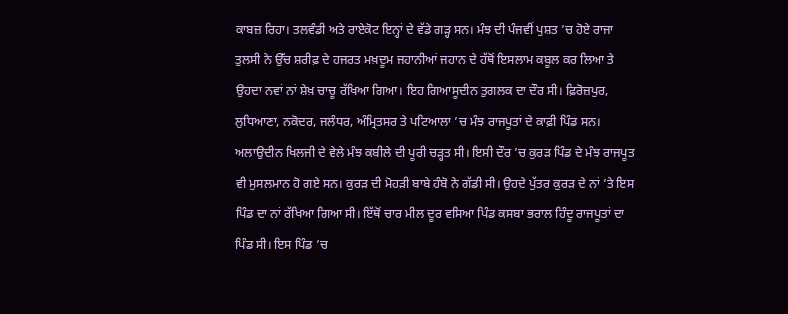ਕਾਬਜ਼ ਰਿਹਾ। ਤਲਵੰਡੀ ਅਤੇ ਰਾਏਕੋਟ ਇਨ੍ਹਾਂ ਦੇ ਵੱਡੇ ਗੜ੍ਹ ਸਨ। ਮੰਝ ਦੀ ਪੰਜਵੀਂ ਪੁਸ਼ਤ ’ਚ ਹੋਏ ਰਾਜਾ ਤੁਲਸੀ ਨੇ ਉੱਚ ਸ਼ਰੀਫ਼ ਦੇ ਹਜਰਤ ਮਖ਼ਦੂਮ ਜਹਾਨੀਆਂ ਜਹਾਨ ਦੇ ਹੱਥੋਂ ਇਸਲਾਮ ਕਬੂਲ ਕਰ ਲਿਆ ਤੇ ਉਹਦਾ ਨਵਾਂ ਨਾਂ ਸ਼ੇਖ਼ ਚਾਚੂ ਰੱਖਿਆ ਗਿਆ। ਇਹ ਗਿਆਸੂਦੀਨ ਤੁਗਲਕ ਦਾ ਦੌਰ ਸੀ। ਫ਼ਿਰੋਜ਼ਪੁਰ, ਲੁਧਿਆਣਾ, ਨਕੋਦਰ, ਜਲੰਧਰ, ਅੰਮ੍ਰਿਤਸਰ ਤੇ ਪਟਿਆਲਾ ’ਚ ਮੰਝ ਰਾਜਪੂਤਾਂ ਦੇ ਕਾਫ਼ੀ ਪਿੰਡ ਸਨ। ਅਲਾਉਦੀਨ ਖਿਲਜੀ ਦੇ ਵੇਲੇ ਮੰਝ ਕਬੀਲੇ ਦੀ ਪੂਰੀ ਚੜ੍ਹਤ ਸੀ। ਇਸੀ ਦੌਰ ’ਚ ਕੁਰੜ ਪਿੰਡ ਦੇ ਮੰਝ ਰਾਜਪੂਤ ਵੀ ਮੁਸਲਮਾਨ ਹੋ ਗਏ ਸਨ। ਕੁਰੜ ਦੀ ਮੋਹੜੀ ਬਾਬੇ ਹੰਬੋ ਨੇ ਗੱਡੀ ਸੀ। ਉਹਦੇ ਪੁੱਤਰ ਕੁਰੜ ਦੇ ਨਾਂ ’ਤੇ ਇਸ ਪਿੰਡ ਦਾ ਨਾਂ ਰੱਖਿਆ ਗਿਆ ਸੀ। ਇੱਥੋਂ ਚਾਰ ਮੀਲ ਦੂਰ ਵਸਿਆ ਪਿੰਡ ਕਸਬਾ ਭਰਾਲ ਹਿੰਦੂ ਰਾਜਪੂਤਾਂ ਦਾ ਪਿੰਡ ਸੀ। ਇਸ ਪਿੰਡ ’ਚ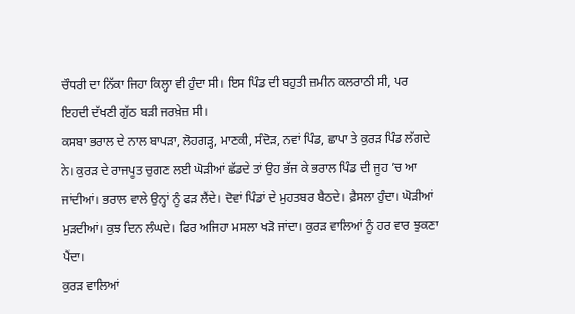ਚੌਧਰੀ ਦਾ ਨਿੱਕਾ ਜਿਹਾ ਕਿਲ੍ਹਾ ਵੀ ਹੁੰਦਾ ਸੀ। ਇਸ ਪਿੰਡ ਦੀ ਬਹੁਤੀ ਜ਼ਮੀਨ ਕਲਰਾਠੀ ਸੀ, ਪਰ ਇਹਦੀ ਦੱਖਣੀ ਗੁੱਠ ਬੜੀ ਜਰਖ਼ੇਜ਼ ਸੀ।
ਕਸਬਾ ਭਰਾਲ ਦੇ ਨਾਲ ਬਾਪੜਾ, ਲੋਹਗੜ੍ਹ, ਮਾਣਕੀ, ਸੰਦੋੜ, ਨਵਾਂ ਪਿੰਡ, ਛਾਪਾ ਤੇ ਕੁਰੜ ਪਿੰਡ ਲੱਗਦੇ ਨੇ। ਕੁਰੜ ਦੇ ਰਾਜਪੂਤ ਚੁਗਣ ਲਈ ਘੋੜੀਆਂ ਛੱਡਦੇ ਤਾਂ ਉਹ ਭੱਜ ਕੇ ਭਰਾਲ ਪਿੰਡ ਦੀ ਜੂਹ ’ਚ ਆ ਜਾਂਦੀਆਂ। ਭਰਾਲ ਵਾਲੇ ਉਨ੍ਹਾਂ ਨੂੰ ਫੜ ਲੈਂਦੇ। ਦੋਵਾਂ ਪਿੰਡਾਂ ਦੇ ਮੁਹਤਬਰ ਬੈਠਦੇ। ਫ਼ੈਸਲਾ ਹੁੰਦਾ। ਘੋੜੀਆਂ ਮੁੜਦੀਆਂ। ਕੁਝ ਦਿਨ ਲੰਘਦੇ। ਫਿਰ ਅਜਿਹਾ ਮਸਲਾ ਖੜੋ ਜਾਂਦਾ। ਕੁਰੜ ਵਾਲਿਆਂ ਨੂੰ ਹਰ ਵਾਰ ਝੁਕਣਾ ਪੈਂਦਾ।
ਕੁਰੜ ਵਾਲਿਆਂ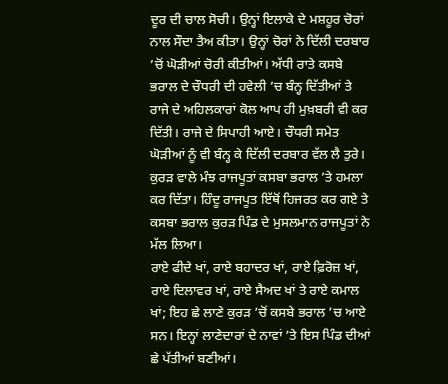ਦੂਰ ਦੀ ਚਾਲ ਸੋਚੀ। ਉਨ੍ਹਾਂ ਇਲਾਕੇ ਦੇ ਮਸ਼ਹੂਰ ਚੋਰਾਂ ਨਾਲ ਸੌਦਾ ਤੈਅ ਕੀਤਾ। ਉਨ੍ਹਾਂ ਚੋਰਾਂ ਨੇ ਦਿੱਲੀ ਦਰਬਾਰ ’ਚੋਂ ਘੋੜੀਆਂ ਚੋਰੀ ਕੀਤੀਆਂ। ਅੱਧੀ ਰਾਤੇ ਕਸਬੇ ਭਰਾਲ ਦੇ ਚੌਧਰੀ ਦੀ ਹਵੇਲੀ ’ਚ ਬੰਨ੍ਹ ਦਿੱਤੀਆਂ ਤੇ ਰਾਜੇ ਦੇ ਅਹਿਲਕਾਰਾਂ ਕੋਲ ਆਪ ਹੀ ਮੁਖ਼ਬਰੀ ਵੀ ਕਰ ਦਿੱਤੀ। ਰਾਜੇ ਦੇ ਸਿਪਾਹੀ ਆਏ। ਚੌਧਰੀ ਸਮੇਤ ਘੋੜੀਆਂ ਨੂੰ ਵੀ ਬੰਨ੍ਹ ਕੇ ਦਿੱਲੀ ਦਰਬਾਰ ਵੱਲ ਲੈ ਤੁਰੇ। ਕੁਰੜ ਵਾਲੇ ਮੰਝ ਰਾਜਪੂਤਾਂ ਕਸਬਾ ਭਰਾਲ ’ਤੇ ਹਮਲਾ ਕਰ ਦਿੱਤਾ। ਹਿੰਦੂ ਰਾਜਪੂਤ ਇੱਥੋਂ ਹਿਜਰਤ ਕਰ ਗਏ ਤੇ ਕਸਬਾ ਭਰਾਲ ਕੁਰੜ ਪਿੰਡ ਦੇ ਮੁਸਲਮਾਨ ਰਾਜਪੂਤਾਂ ਨੇ ਮੱਲ ਲਿਆ।
ਰਾਏ ਫੀਦੇ ਖਾਂ, ਰਾਏ ਬਹਾਦਰ ਖਾਂ, ਰਾਏ ਫ਼ਿਰੋਜ਼ ਖਾਂ, ਰਾਏ ਦਿਲਾਵਰ ਖਾਂ, ਰਾਏ ਸੈਅਦ ਖਾਂ ਤੇ ਰਾਏ ਕਮਾਲ ਖਾਂ; ਇਹ ਛੇ ਲਾਣੇ ਕੁਰੜ ’ਚੋਂ ਕਸਬੇ ਭਰਾਲ ’ਚ ਆਏ ਸਨ। ਇਨ੍ਹਾਂ ਲਾਣੇਦਾਰਾਂ ਦੇ ਨਾਵਾਂ ’ਤੇ ਇਸ ਪਿੰਡ ਦੀਆਂ ਛੇ ਪੱਤੀਆਂ ਬਣੀਆਂ।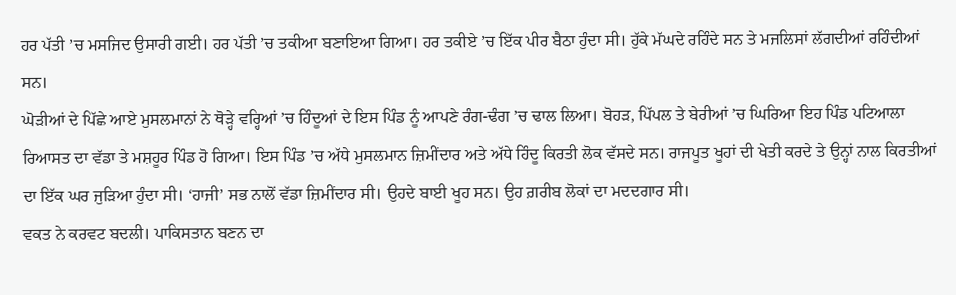ਹਰ ਪੱਤੀ ’ਚ ਮਸਜਿਦ ਉਸਾਰੀ ਗਈ। ਹਰ ਪੱਤੀ ’ਚ ਤਕੀਆ ਬਣਾਇਆ ਗਿਆ। ਹਰ ਤਕੀਏ ’ਚ ਇੱਕ ਪੀਰ ਬੈਠਾ ਹੁੰਦਾ ਸੀ। ਹੁੱਕੇ ਮੱਘਦੇ ਰਹਿੰਦੇ ਸਨ ਤੇ ਮਜਲਿਸਾਂ ਲੱਗਦੀਆਂ ਰਹਿੰਦੀਆਂ ਸਨ।
ਘੋੜੀਆਂ ਦੇ ਪਿੱਛੇ ਆਏ ਮੁਸਲਮਾਨਾਂ ਨੇ ਥੋੜ੍ਹੇ ਵਰ੍ਹਿਆਂ ’ਚ ਹਿੰਦੂਆਂ ਦੇ ਇਸ ਪਿੰਡ ਨੂੰ ਆਪਣੇ ਰੰਗ-ਢੰਗ ’ਚ ਢਾਲ ਲਿਆ। ਬੋਹੜ, ਪਿੱਪਲ ਤੇ ਬੇਰੀਆਂ ’ਚ ਘਿਰਿਆ ਇਹ ਪਿੰਡ ਪਟਿਆਲਾ ਰਿਆਸਤ ਦਾ ਵੱਡਾ ਤੇ ਮਸ਼ਹੂਰ ਪਿੰਡ ਹੋ ਗਿਆ। ਇਸ ਪਿੰਡ ’ਚ ਅੱਧੇ ਮੁਸਲਮਾਨ ਜ਼ਿਮੀਂਦਾਰ ਅਤੇ ਅੱਧੇ ਹਿੰਦੂ ਕਿਰਤੀ ਲੋਕ ਵੱਸਦੇ ਸਨ। ਰਾਜਪੂਤ ਖੂਹਾਂ ਦੀ ਖੇਤੀ ਕਰਦੇ ਤੇ ਉਨ੍ਹਾਂ ਨਾਲ ਕਿਰਤੀਆਂ ਦਾ ਇੱਕ ਘਰ ਜੁੜਿਆ ਹੁੰਦਾ ਸੀ। ‘ਹਾਜੀ’ ਸਭ ਨਾਲੋਂ ਵੱਡਾ ਜ਼ਿਮੀਂਦਾਰ ਸੀ। ਉਹਦੇ ਬਾਈ ਖੂਹ ਸਨ। ਉਹ ਗ਼ਰੀਬ ਲੋਕਾਂ ਦਾ ਮਦਦਗਾਰ ਸੀ।
ਵਕਤ ਨੇ ਕਰਵਟ ਬਦਲੀ। ਪਾਕਿਸਤਾਨ ਬਣਨ ਦਾ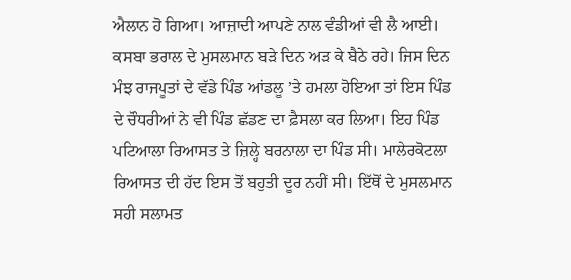ਐਲਾਨ ਹੋ ਗਿਆ। ਆਜ਼ਾਦੀ ਆਪਣੇ ਨਾਲ ਵੰਡੀਆਂ ਵੀ ਲੈ ਆਈ। ਕਸਬਾ ਭਰਾਲ ਦੇ ਮੁਸਲਮਾਨ ਬੜੇ ਦਿਨ ਅੜ ਕੇ ਬੈਠੇ ਰਹੇ। ਜਿਸ ਦਿਨ ਮੰਝ ਰਾਜਪੂਤਾਂ ਦੇ ਵੱਡੇ ਪਿੰਡ ਆਂਡਲੂ ’ਤੇ ਹਮਲਾ ਹੋਇਆ ਤਾਂ ਇਸ ਪਿੰਡ ਦੇ ਚੌਧਰੀਆਂ ਨੇ ਵੀ ਪਿੰਡ ਛੱਡਣ ਦਾ ਫ਼ੈਸਲਾ ਕਰ ਲਿਆ। ਇਹ ਪਿੰਡ ਪਟਿਆਲਾ ਰਿਆਸਤ ਤੇ ਜ਼ਿਲ੍ਹੇ ਬਰਨਾਲਾ ਦਾ ਪਿੰਡ ਸੀ। ਮਾਲੇਰਕੋਟਲਾ ਰਿਆਸਤ ਦੀ ਹੱਦ ਇਸ ਤੋਂ ਬਹੁਤੀ ਦੂਰ ਨਹੀਂ ਸੀ। ਇੱਥੋਂ ਦੇ ਮੁਸਲਮਾਨ ਸਹੀ ਸਲਾਮਤ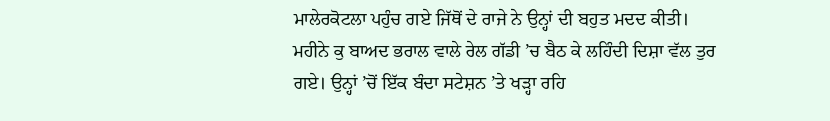ਮਾਲੇਰਕੋਟਲਾ ਪਹੁੰਚ ਗਏ ਜਿੱਥੋਂ ਦੇ ਰਾਜੇ ਨੇ ਉਨ੍ਹਾਂ ਦੀ ਬਹੁਤ ਮਦਦ ਕੀਤੀ।
ਮਹੀਨੇ ਕੁ ਬਾਅਦ ਭਰਾਲ ਵਾਲੇ ਰੇਲ ਗੱਡੀ ’ਚ ਬੈਠ ਕੇ ਲਹਿੰਦੀ ਦਿਸ਼ਾ ਵੱਲ ਤੁਰ ਗਏ। ਉਨ੍ਹਾਂ ’ਚੋਂ ਇੱਕ ਬੰਦਾ ਸਟੇਸ਼ਨ ’ਤੇ ਖੜ੍ਹਾ ਰਹਿ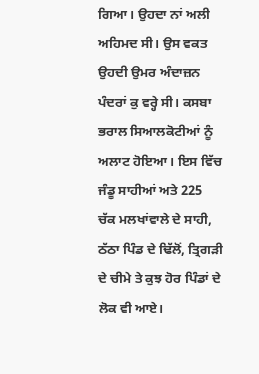ਗਿਆ। ਉਹਦਾ ਨਾਂ ਅਲੀ ਅਹਿਮਦ ਸੀ। ਉਸ ਵਕਤ ਉਹਦੀ ਉਮਰ ਅੰਦਾਜ਼ਨ ਪੰਦਰਾਂ ਕੁ ਵਰ੍ਹੇ ਸੀ। ਕਸਬਾ ਭਰਾਲ ਸਿਆਲਕੋਟੀਆਂ ਨੂੰ ਅਲਾਟ ਹੋਇਆ। ਇਸ ਵਿੱਚ ਜੰਡੂ ਸਾਹੀਆਂ ਅਤੇ 225 ਚੱਕ ਮਲਖਾਂਵਾਲੇ ਦੇ ਸਾਹੀ, ਠੱਠਾ ਪਿੰਡ ਦੇ ਢਿੱਲੋਂ, ਤ੍ਰਿਗੜੀ ਦੇ ਚੀਮੇ ਤੇ ਕੁਝ ਹੋਰ ਪਿੰਡਾਂ ਦੇ ਲੋਕ ਵੀ ਆਏ।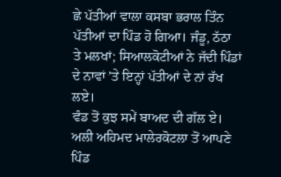ਛੇ ਪੱਤੀਆਂ ਵਾਲਾ ਕਸਬਾ ਭਰਾਲ ਤਿੰਨ ਪੱਤੀਆਂ ਦਾ ਪਿੰਡ ਹੋ ਗਿਆ। ਜੰਡੂ, ਠੱਠਾ ਤੇ ਮਲਖਾਂ; ਸਿਆਲਕੋਟੀਆਂ ਨੇ ਜੱਦੀ ਪਿੰਡਾਂ ਦੇ ਨਾਵਾਂ ’ਤੇ ਇਨ੍ਹਾਂ ਪੱਤੀਆਂ ਦੇ ਨਾਂ ਰੱਖ ਲਏ।
ਵੰਡ ਤੋਂ ਕੁਝ ਸਮੇਂ ਬਾਅਦ ਦੀ ਗੱਲ ਏ। ਅਲੀ ਅਹਿਮਦ ਮਾਲੇਰਕੋਟਲਾ ਤੋਂ ਆਪਣੇ ਪਿੰਡ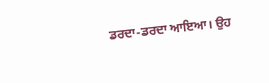ਡਰਦਾ-ਡਰਦਾ ਆਇਆ। ਉਹ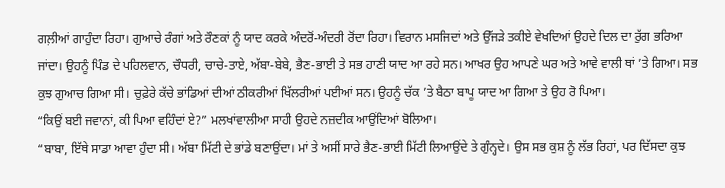ਗਲ਼ੀਆਂ ਗਾਹੁੰਦਾ ਰਿਹਾ। ਗੁਆਚੇ ਰੰਗਾਂ ਅਤੇ ਰੌਣਕਾਂ ਨੂੰ ਯਾਦ ਕਰਕੇ ਅੰਦਰੋਂ-ਅੰਦਰੀ ਰੋਂਦਾ ਰਿਹਾ। ਵਿਰਾਨ ਮਸਜਿਦਾਂ ਅਤੇ ਉੱਜੜੇ ਤਕੀਏ ਵੇਖਦਿਆਂ ਉਹਦੇ ਦਿਲ ਦਾ ਰੁੱਗ ਭਰਿਆ ਜਾਂਦਾ। ਉਹਨੂੰ ਪਿੰਡ ਦੇ ਪਹਿਲਵਾਨ, ਚੌਧਰੀ, ਚਾਚੇ-ਤਾਏ, ਅੱਬਾ-ਬੇਬੇ, ਭੈਣ-ਭਾਈ ਤੇ ਸਭ ਹਾਣੀ ਯਾਦ ਆ ਰਹੇ ਸਨ। ਆਖਰ ਉਹ ਆਪਣੇ ਘਰ ਅਤੇ ਆਵੇ ਵਾਲੀ ਥਾਂ ’ਤੇ ਗਿਆ। ਸਭ ਕੁਝ ਗੁਆਚ ਗਿਆ ਸੀ। ਚੁਫ਼ੇਰੇ ਕੱਚੇ ਭਾਂਡਿਆਂ ਦੀਆਂ ਠੀਕਰੀਆਂ ਖਿੱਲਰੀਆਂ ਪਈਆਂ ਸਨ। ਉਹਨੂੰ ਚੱਕ ’ਤੇ ਬੈਠਾ ਬਾਪੂ ਯਾਦ ਆ ਗਿਆ ਤੇ ਉਹ ਰੋ ਪਿਆ।
“ਕਿਉਂ ਬਈ ਜਵਾਨਾਂ, ਕੀ ਪਿਆ ਵਹਿੰਦਾਂ ਏ?” ਮਲਖਾਂਵਾਲੀਆ ਸਾਹੀ ਉਹਦੇ ਨਜ਼ਦੀਕ ਆਉਂਦਿਆਂ ਬੋਲਿਆ।
“ਬਾਬਾ, ਇੱਥੇ ਸਾਡਾ ਆਵਾ ਹੁੰਦਾ ਸੀ। ਅੱਬਾ ਮਿੱਟੀ ਦੇ ਭਾਂਡੇ ਬਣਾਉਂਦਾ। ਮਾਂ ਤੇ ਅਸੀਂ ਸਾਰੇ ਭੈਣ-ਭਾਈ ਮਿੱਟੀ ਲਿਆਉਂਦੇ ਤੇ ਗੁੰਨ੍ਹਦੇ। ਉਸ ਸਭ ਕੁਸ਼ ਨੂੰ ਲੱਭ ਰਿਹਾਂ, ਪਰ ਦਿੱਸਦਾ ਕੁਝ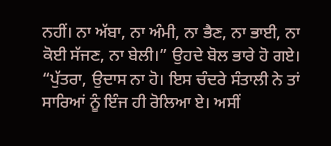ਨਹੀਂ। ਨਾ ਅੱਬਾ, ਨਾ ਅੰਮੀ, ਨਾ ਭੈਣ, ਨਾ ਭਾਈ, ਨਾ ਕੋਈ ਸੱਜਣ, ਨਾ ਬੇਲੀ।” ਉਹਦੇ ਬੋਲ ਭਾਰੇ ਹੋ ਗਏ।
“ਪੁੱਤਰਾ, ਉਦਾਸ ਨਾ ਹੋ। ਇਸ ਚੰਦਰੇ ਸੰਤਾਲੀ ਨੇ ਤਾਂ ਸਾਰਿਆਂ ਨੂੰ ਇੰਜ ਹੀ ਰੋਲਿਆ ਏ। ਅਸੀਂ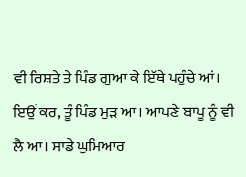ਵੀ ਰਿਸ਼ਤੇ ਤੇ ਪਿੰਡ ਗੁਆ ਕੇ ਇੱਥੇ ਪਹੁੰਚੇ ਆਂ। ਇਉਂ ਕਰ, ਤੂੰ ਪਿੰਡ ਮੁੜ ਆ। ਆਪਣੇ ਬਾਪੂ ਨੂੰ ਵੀ ਲੈ ਆ। ਸਾਡੇ ਘੁਮਿਆਰ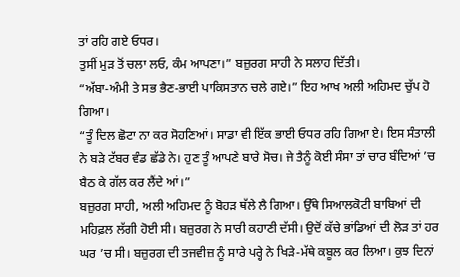ਤਾਂ ਰਹਿ ਗਏ ਓਧਰ।
ਤੁਸੀਂ ਮੁੜ ਤੋਂ ਚਲਾ ਲਓ, ਕੰਮ ਆਪਣਾ।” ਬਜ਼ੁਰਗ ਸਾਹੀ ਨੇ ਸਲਾਹ ਦਿੱਤੀ।
“ਅੱਬਾ-ਅੰਮੀ ਤੇ ਸਭ ਭੈਣ-ਭਾਈ ਪਾਕਿਸਤਾਨ ਚਲੇ ਗਏ।” ਇਹ ਆਖ ਅਲੀ ਅਹਿਮਦ ਚੁੱਪ ਹੋ ਗਿਆ।
“ਤੂੰ ਦਿਲ ਛੋਟਾ ਨਾ ਕਰ ਸੋਹਣਿਆਂ। ਸਾਡਾ ਵੀ ਇੱਕ ਭਾਈ ਓਧਰ ਰਹਿ ਗਿਆ ਏ। ਇਸ ਸੰਤਾਲੀ ਨੇ ਬੜੇ ਟੱਬਰ ਵੰਡ ਛੱਡੇ ਨੇ। ਹੁਣ ਤੂੰ ਆਪਣੇ ਬਾਰੇ ਸੋਚ। ਜੇ ਤੈਨੂੰ ਕੋਈ ਸੰਸਾ ਤਾਂ ਚਾਰ ਬੰਦਿਆਂ ’ਚ ਬੈਠ ਕੇ ਗੱਲ ਕਰ ਲੈਂਦੇ ਆਂ।”
ਬਜ਼ੁਰਗ ਸਾਹੀ, ਅਲੀ ਅਹਿਮਦ ਨੂੰ ਬੋਹੜ ਥੱਲੇ ਲੈ ਗਿਆ। ਉੱਥੇ ਸਿਆਲਕੋਟੀ ਬਾਬਿਆਂ ਦੀ ਮਹਿਫ਼ਲ ਲੱਗੀ ਹੋਈ ਸੀ। ਬਜ਼ੁਰਗ ਨੇ ਸਾਰੀ ਕਹਾਣੀ ਦੱਸੀ। ਉਦੋਂ ਕੱਚੇ ਭਾਂਡਿਆਂ ਦੀ ਲੋੜ ਤਾਂ ਹਰ ਘਰ ’ਚ ਸੀ। ਬਜ਼ੁਰਗ ਦੀ ਤਜਵੀਜ਼ ਨੂੰ ਸਾਰੇ ਪਰ੍ਹੇ ਨੇ ਖਿੜੇ-ਮੱਥੇ ਕਬੂਲ ਕਰ ਲਿਆ। ਕੁਝ ਦਿਨਾਂ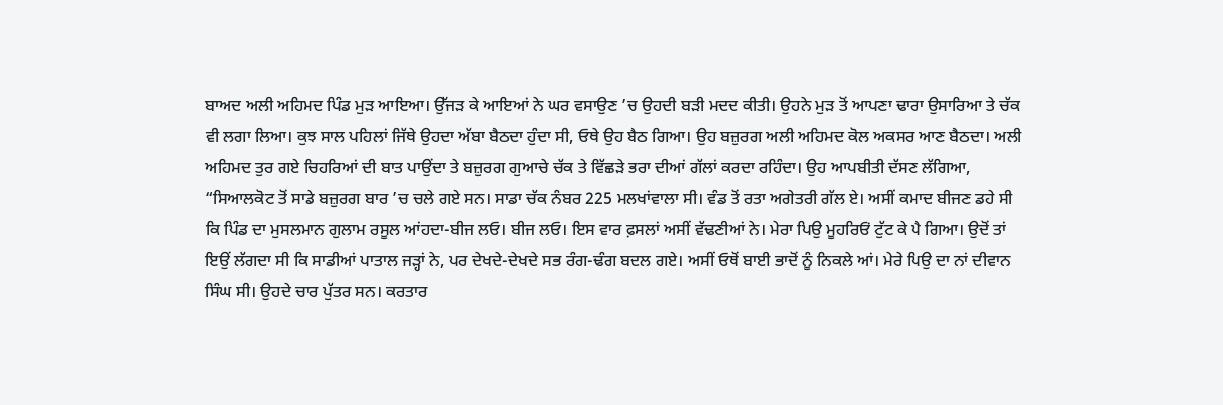ਬਾਅਦ ਅਲੀ ਅਹਿਮਦ ਪਿੰਡ ਮੁੜ ਆਇਆ। ਉੱਜੜ ਕੇ ਆਇਆਂ ਨੇ ਘਰ ਵਸਾਉਣ ’ਚ ਉਹਦੀ ਬੜੀ ਮਦਦ ਕੀਤੀ। ਉਹਨੇ ਮੁੜ ਤੋਂ ਆਪਣਾ ਢਾਰਾ ਉਸਾਰਿਆ ਤੇ ਚੱਕ ਵੀ ਲਗਾ ਲਿਆ। ਕੁਝ ਸਾਲ ਪਹਿਲਾਂ ਜਿੱਥੇ ਉਹਦਾ ਅੱਬਾ ਬੈਠਦਾ ਹੁੰਦਾ ਸੀ, ਓਥੇ ਉਹ ਬੈਠ ਗਿਆ। ਉਹ ਬਜ਼ੁਰਗ ਅਲੀ ਅਹਿਮਦ ਕੋਲ ਅਕਸਰ ਆਣ ਬੈਠਦਾ। ਅਲੀ ਅਹਿਮਦ ਤੁਰ ਗਏ ਚਿਹਰਿਆਂ ਦੀ ਬਾਤ ਪਾਉਂਦਾ ਤੇ ਬਜ਼ੁਰਗ ਗੁਆਚੇ ਚੱਕ ਤੇ ਵਿੱਛੜੇ ਭਰਾ ਦੀਆਂ ਗੱਲਾਂ ਕਰਦਾ ਰਹਿੰਦਾ। ਉਹ ਆਪਬੀਤੀ ਦੱਸਣ ਲੱਗਿਆ, “ਸਿਆਲਕੋਟ ਤੋਂ ਸਾਡੇ ਬਜ਼ੁਰਗ ਬਾਰ ’ਚ ਚਲੇ ਗਏ ਸਨ। ਸਾਡਾ ਚੱਕ ਨੰਬਰ 225 ਮਲਖਾਂਵਾਲਾ ਸੀ। ਵੰਡ ਤੋਂ ਰਤਾ ਅਗੇਤਰੀ ਗੱਲ ਏ। ਅਸੀਂ ਕਮਾਦ ਬੀਜਣ ਡਹੇ ਸੀ ਕਿ ਪਿੰਡ ਦਾ ਮੁਸਲਮਾਨ ਗੁਲਾਮ ਰਸੂਲ ਆਂਹਦਾ-ਬੀਜ ਲਓ। ਬੀਜ ਲਓ। ਇਸ ਵਾਰ ਫ਼ਸਲਾਂ ਅਸੀਂ ਵੱਢਣੀਆਂ ਨੇ। ਮੇਰਾ ਪਿਉ ਮੂਹਰਿਓਂ ਟੁੱਟ ਕੇ ਪੈ ਗਿਆ। ਉਦੋਂ ਤਾਂ ਇਉਂ ਲੱਗਦਾ ਸੀ ਕਿ ਸਾਡੀਆਂ ਪਾਤਾਲ ਜੜ੍ਹਾਂ ਨੇ, ਪਰ ਦੇਖਦੇ-ਦੇਖਦੇ ਸਭ ਰੰਗ-ਢੰਗ ਬਦਲ ਗਏ। ਅਸੀਂ ਓਥੋਂ ਬਾਈ ਭਾਦੋਂ ਨੂੰ ਨਿਕਲੇ ਆਂ। ਮੇਰੇ ਪਿਉ ਦਾ ਨਾਂ ਦੀਵਾਨ ਸਿੰਘ ਸੀ। ਉਹਦੇ ਚਾਰ ਪੁੱਤਰ ਸਨ। ਕਰਤਾਰ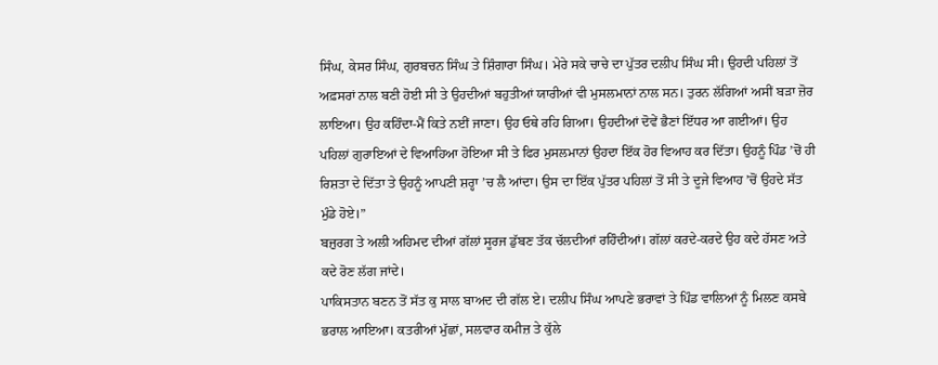ਸਿੰਘ, ਕੇਸਰ ਸਿੰਘ, ਗੁਰਬਚਨ ਸਿੰਘ ਤੇ ਸ਼ਿੰਗਾਰਾ ਸਿੰਘ। ਮੇਰੇ ਸਕੇ ਚਾਚੇ ਦਾ ਪੁੱਤਰ ਦਲੀਪ ਸਿੰਘ ਸੀ। ਉਹਦੀ ਪਹਿਲਾਂ ਤੋਂ ਅਫ਼ਸਰਾਂ ਨਾਲ ਬਣੀ ਹੋਈ ਸੀ ਤੇ ਉਹਦੀਆਂ ਬਹੁਤੀਆਂ ਯਾਰੀਆਂ ਵੀ ਮੁਸਲਮਾਨਾਂ ਨਾਲ ਸਨ। ਤੁਰਨ ਲੱਗਿਆਂ ਅਸੀਂ ਬੜਾ ਜ਼ੋਰ ਲਾਇਆ। ਉਹ ਕਹਿੰਦਾ-ਮੈਂ ਕਿਤੇ ਨਈਂ ਜਾਣਾ। ਉਹ ਓਥੇ ਰਹਿ ਗਿਆ। ਉਹਦੀਆਂ ਦੋਵੇਂ ਭੈਣਾਂ ਇੱਧਰ ਆ ਗਈਆਂ। ਉਹ ਪਹਿਲਾਂ ਗੁਰਾਇਆਂ ਦੇ ਵਿਆਹਿਆ ਹੋਇਆ ਸੀ ਤੇ ਫਿਰ ਮੁਸਲਮਾਨਾਂ ਉਹਦਾ ਇੱਕ ਹੋਰ ਵਿਆਹ ਕਰ ਦਿੱਤਾ। ਉਹਨੂੰ ਪਿੰਡ ’ਚੋਂ ਹੀ ਰਿਸ਼ਤਾ ਦੇ ਦਿੱਤਾ ਤੇ ਉਹਨੂੰ ਆਪਣੀ ਸ਼ਰ੍ਹਾ ’ਚ ਲੈ ਆਂਦਾ। ਉਸ ਦਾ ਇੱਕ ਪੁੱਤਰ ਪਹਿਲਾਂ ਤੋਂ ਸੀ ਤੇ ਦੂਜੇ ਵਿਆਹ ’ਚੋਂ ਉਹਦੇ ਸੱਤ ਮੁੰਡੇ ਹੋਏ।”
ਬਜ਼ੁਰਗ ਤੇ ਅਲੀ ਅਹਿਮਦ ਦੀਆਂ ਗੱਲਾਂ ਸੂਰਜ ਡੁੱਬਣ ਤੱਕ ਚੱਲਦੀਆਂ ਰਹਿੰਦੀਆਂ। ਗੱਲਾਂ ਕਰਦੇ-ਕਰਦੇ ਉਹ ਕਦੇ ਹੱਸਣ ਅਤੇ ਕਦੇ ਰੋਣ ਲੱਗ ਜਾਂਦੇ।
ਪਾਕਿਸਤਾਨ ਬਣਨ ਤੋਂ ਸੱਤ ਕੁ ਸਾਲ ਬਾਅਦ ਦੀ ਗੱਲ ਏ। ਦਲੀਪ ਸਿੰਘ ਆਪਣੇ ਭਰਾਵਾਂ ਤੇ ਪਿੰਡ ਵਾਲਿਆਂ ਨੂੰ ਮਿਲਣ ਕਸਬੇ ਭਰਾਲ ਆਇਆ। ਕਤਰੀਆਂ ਮੁੱਛਾਂ, ਸਲਵਾਰ ਕਮੀਜ਼ ਤੇ ਕੁੱਲੇ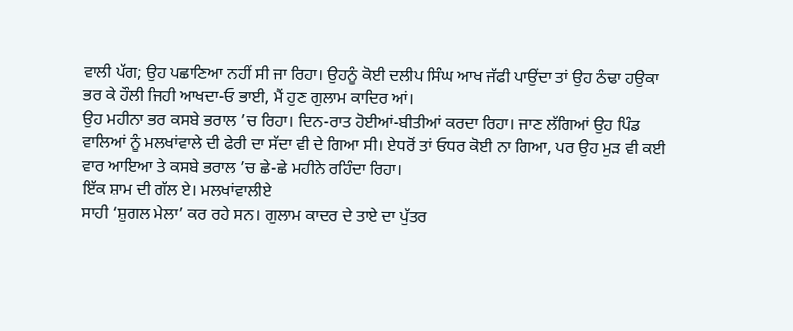ਵਾਲੀ ਪੱਗ; ਉਹ ਪਛਾਣਿਆ ਨਹੀਂ ਸੀ ਜਾ ਰਿਹਾ। ਉਹਨੂੰ ਕੋਈ ਦਲੀਪ ਸਿੰਘ ਆਖ ਜੱਫੀ ਪਾਉਂਦਾ ਤਾਂ ਉਹ ਠੰਢਾ ਹਉਕਾ ਭਰ ਕੇ ਹੌਲੀ ਜਿਹੀ ਆਖਦਾ-ਓ ਭਾਈ, ਮੈਂ ਹੁਣ ਗੁਲਾਮ ਕਾਦਿਰ ਆਂ।
ਉਹ ਮਹੀਨਾ ਭਰ ਕਸਬੇ ਭਰਾਲ ’ਚ ਰਿਹਾ। ਦਿਨ-ਰਾਤ ਹੋਈਆਂ-ਬੀਤੀਆਂ ਕਰਦਾ ਰਿਹਾ। ਜਾਣ ਲੱਗਿਆਂ ਉਹ ਪਿੰਡ ਵਾਲਿਆਂ ਨੂੰ ਮਲਖਾਂਵਾਲੇ ਦੀ ਫੇਰੀ ਦਾ ਸੱਦਾ ਵੀ ਦੇ ਗਿਆ ਸੀ। ਏਧਰੋਂ ਤਾਂ ਓਧਰ ਕੋਈ ਨਾ ਗਿਆ, ਪਰ ਉਹ ਮੁੜ ਵੀ ਕਈ ਵਾਰ ਆਇਆ ਤੇ ਕਸਬੇ ਭਰਾਲ ’ਚ ਛੇ-ਛੇ ਮਹੀਨੇ ਰਹਿੰਦਾ ਰਿਹਾ।
ਇੱਕ ਸ਼ਾਮ ਦੀ ਗੱਲ ਏ। ਮਲਖਾਂਵਾਲੀਏ
ਸਾਹੀ ‘ਸ਼ੁਗਲ ਮੇਲਾ’ ਕਰ ਰਹੇ ਸਨ। ਗੁਲਾਮ ਕਾਦਰ ਦੇ ਤਾਏ ਦਾ ਪੁੱਤਰ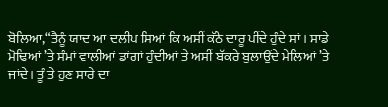ਬੋਲਿਆ,“ਤੈਨੂੰ ਯਾਦ ਆ ਦਲੀਪ ਸਿਆਂ ਕਿ ਅਸੀਂ ਕੱਠੇ ਦਾਰੂ ਪੀਂਦੇ ਹੁੰਦੇ ਸਾਂ। ਸਾਡੇ ਮੋਢਿਆਂ ’ਤੇ ਸੰਮਾਂ ਵਾਲੀਆਂ ਡਾਂਗਾਂ ਹੁੰਦੀਆਂ ਤੇ ਅਸੀਂ ਬੱਕਰੇ ਬੁਲਾਉਂਦੇ ਮੇਲਿਆਂ ’ਤੇ ਜਾਂਦੇ। ਤੂੰ ਤੇ ਹੁਣ ਸਾਰੇ ਦਾ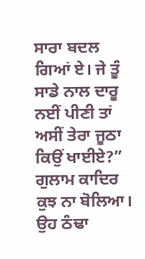ਸਾਰਾ ਬਦਲ ਗਿਆਂ ਏ। ਜੇ ਤੂੰ ਸਾਡੇ ਨਾਲ ਦਾਰੂ ਨਈਂ ਪੀਣੀ ਤਾਂ ਅਸੀਂ ਤੇਰਾ ਜੂਠਾ ਕਿਉਂ ਖਾਈਏ?”
ਗੁਲਾਮ ਕਾਦਿਰ ਕੁਝ ਨਾ ਬੋਲਿਆ। ਉਹ ਠੰਢਾ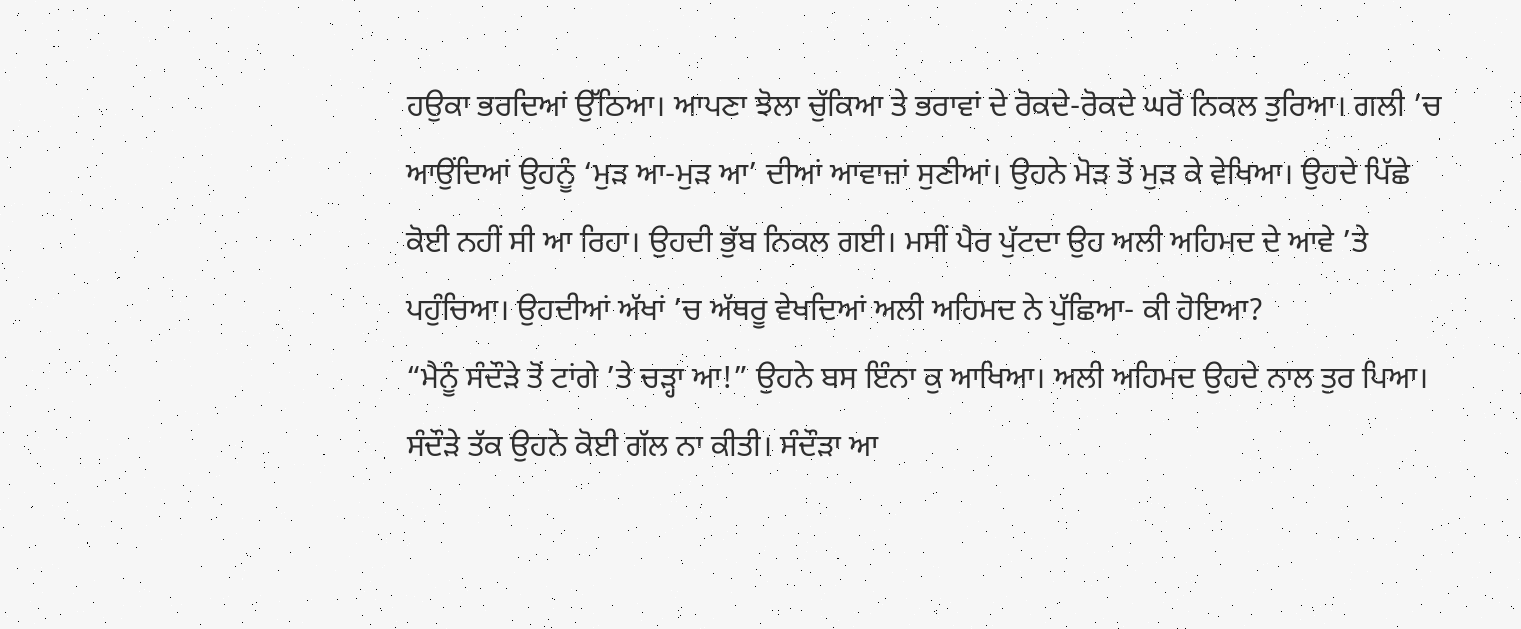ਹਉਕਾ ਭਰਦਿਆਂ ਉੱਠਿਆ। ਆਪਣਾ ਝੋਲਾ ਚੁੱਕਿਆ ਤੇ ਭਰਾਵਾਂ ਦੇ ਰੋਕਦੇ-ਰੋਕਦੇ ਘਰੋਂ ਨਿਕਲ ਤੁਰਿਆ। ਗਲੀ ’ਚ ਆਉਂਦਿਆਂ ਉਹਨੂੰ ‘ਮੁੜ ਆ-ਮੁੜ ਆ’ ਦੀਆਂ ਆਵਾਜ਼ਾਂ ਸੁਣੀਆਂ। ਉਹਨੇ ਮੋੜ ਤੋਂ ਮੁੜ ਕੇ ਵੇਖਿਆ। ਉਹਦੇ ਪਿੱਛੇ ਕੋਈ ਨਹੀਂ ਸੀ ਆ ਰਿਹਾ। ਉਹਦੀ ਭੁੱਬ ਨਿਕਲ ਗਈ। ਮਸੀਂ ਪੈਰ ਪੁੱਟਦਾ ਉਹ ਅਲੀ ਅਹਿਮਦ ਦੇ ਆਵੇ ’ਤੇ ਪਹੁੰਚਿਆ। ਉਹਦੀਆਂ ਅੱਖਾਂ ’ਚ ਅੱਥਰੂ ਵੇਖਦਿਆਂ ਅਲੀ ਅਹਿਮਦ ਨੇ ਪੁੱਛਿਆ- ਕੀ ਹੋਇਆ?
“ਮੈਨੂੰ ਸੰਦੌੜੇ ਤੋਂ ਟਾਂਗੇ ’ਤੇ ਚੜ੍ਹਾ ਆ!” ਉਹਨੇ ਬਸ ਇੰਨਾ ਕੁ ਆਖਿਆ। ਅਲੀ ਅਹਿਮਦ ਉਹਦੇ ਨਾਲ ਤੁਰ ਪਿਆ।
ਸੰਦੌੜੇ ਤੱਕ ਉਹਨੇ ਕੋਈ ਗੱਲ ਨਾ ਕੀਤੀ। ਸੰਦੌੜਾ ਆ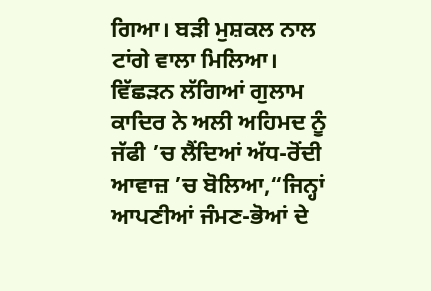ਗਿਆ। ਬੜੀ ਮੁਸ਼ਕਲ ਨਾਲ ਟਾਂਗੇ ਵਾਲਾ ਮਿਲਿਆ। ਵਿੱਛੜਨ ਲੱਗਿਆਂ ਗੁਲਾਮ ਕਾਦਿਰ ਨੇ ਅਲੀ ਅਹਿਮਦ ਨੂੰ ਜੱਫੀ ’ਚ ਲੈਂਦਿਆਂ ਅੱਧ-ਰੋਂਦੀ ਆਵਾਜ਼ ’ਚ ਬੋਲਿਆ,“ਜਿਨ੍ਹਾਂ ਆਪਣੀਆਂ ਜੰਮਣ-ਭੋਆਂ ਦੇ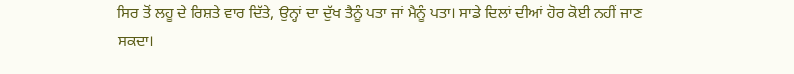ਸਿਰ ਤੋਂ ਲਹੂ ਦੇ ਰਿਸ਼ਤੇ ਵਾਰ ਦਿੱਤੇ, ਉਨ੍ਹਾਂ ਦਾ ਦੁੱਖ ਤੈਨੂੰ ਪਤਾ ਜਾਂ ਮੈਨੂੰ ਪਤਾ। ਸਾਡੇ ਦਿਲਾਂ ਦੀਆਂ ਹੋਰ ਕੋਈ ਨਹੀਂ ਜਾਣ ਸਕਦਾ।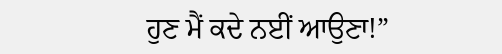ਹੁਣ ਮੈਂ ਕਦੇ ਨਈਂ ਆਉਣਾ!”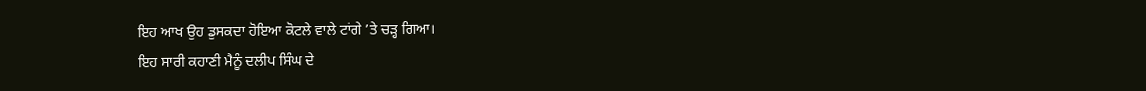ਇਹ ਆਖ ਉਹ ਡੁਸਕਦਾ ਹੋਇਆ ਕੋਟਲੇ ਵਾਲੇ ਟਾਂਗੇ ’ਤੇ ਚੜ੍ਹ ਗਿਆ।
ਇਹ ਸਾਰੀ ਕਹਾਣੀ ਮੈਨੂੰ ਦਲੀਪ ਸਿੰਘ ਦੇ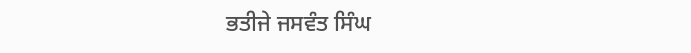ਭਤੀਜੇ ਜਸਵੰਤ ਸਿੰਘ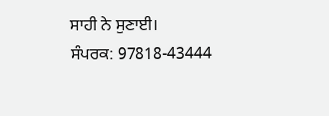ਸਾਹੀ ਨੇ ਸੁਣਾਈ।
ਸੰਪਰਕ: 97818-43444